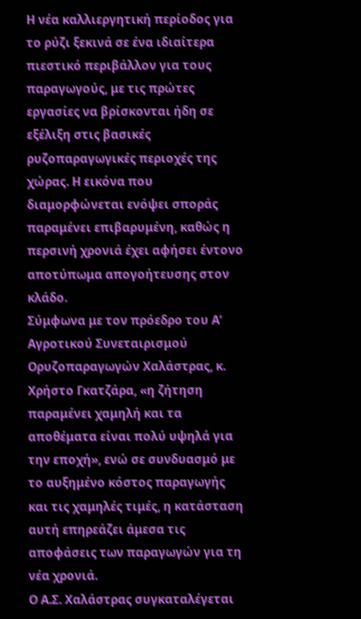Η νέα καλλιεργητική περίοδος για το ρύζι ξεκινά σε ένα ιδιαίτερα πιεστικό περιβάλλον για τους παραγωγούς, με τις πρώτες εργασίες να βρίσκονται ήδη σε εξέλιξη στις βασικές ρυζοπαραγωγικές περιοχές της χώρας. Η εικόνα που διαμορφώνεται ενόψει σποράς παραμένει επιβαρυμένη, καθώς η περσινή χρονιά έχει αφήσει έντονο αποτύπωμα απογοήτευσης στον κλάδο.
Σύμφωνα με τον πρόεδρο του Α’ Αγροτικού Συνεταιρισμού Ορυζοπαραγωγών Χαλάστρας, κ. Χρήστο Γκατζάρα, «η ζήτηση παραμένει χαμηλή και τα αποθέματα είναι πολύ υψηλά για την εποχή», ενώ σε συνδυασμό με το αυξημένο κόστος παραγωγής και τις χαμηλές τιμές, η κατάσταση αυτή επηρεάζει άμεσα τις αποφάσεις των παραγωγών για τη νέα χρονιά.
Ο Α.Σ. Χαλάστρας συγκαταλέγεται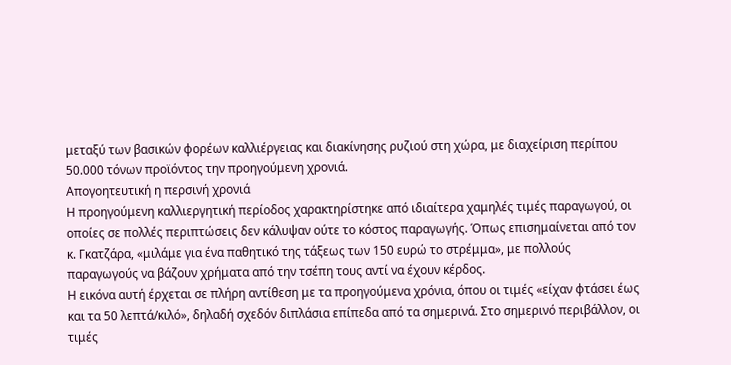μεταξύ των βασικών φορέων καλλιέργειας και διακίνησης ρυζιού στη χώρα, με διαχείριση περίπου 50.000 τόνων προϊόντος την προηγούμενη χρονιά.
Απογοητευτική η περσινή χρονιά
Η προηγούμενη καλλιεργητική περίοδος χαρακτηρίστηκε από ιδιαίτερα χαμηλές τιμές παραγωγού, οι οποίες σε πολλές περιπτώσεις δεν κάλυψαν ούτε το κόστος παραγωγής. Όπως επισημαίνεται από τον κ. Γκατζάρα, «μιλάμε για ένα παθητικό της τάξεως των 150 ευρώ το στρέμμα», με πολλούς παραγωγούς να βάζουν χρήματα από την τσέπη τους αντί να έχουν κέρδος.
Η εικόνα αυτή έρχεται σε πλήρη αντίθεση με τα προηγούμενα χρόνια, όπου οι τιμές «είχαν φτάσει έως και τα 50 λεπτά/κιλό», δηλαδή σχεδόν διπλάσια επίπεδα από τα σημερινά. Στο σημερινό περιβάλλον, οι τιμές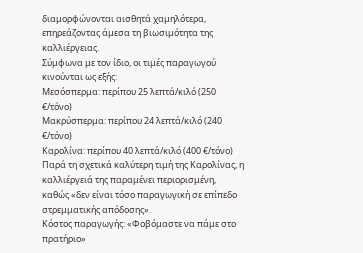διαμορφώνονται αισθητά χαμηλότερα, επηρεάζοντας άμεσα τη βιωσιμότητα της καλλιέργειας.
Σύμφωνα με τον ίδιο, οι τιμές παραγωγού κινούνται ως εξής:
Μεσόσπερμα: περίπου 25 λεπτά/κιλό (250 €/τόνο)
Μακρύσπερμα: περίπου 24 λεπτά/κιλό (240 €/τόνο)
Καρολίνα: περίπου 40 λεπτά/κιλό (400 €/τόνο)
Παρά τη σχετικά καλύτερη τιμή της Καρολίνας, η καλλιέργειά της παραμένει περιορισμένη, καθώς «δεν είναι τόσο παραγωγική σε επίπεδο στρεμματικής απόδοσης».
Κόστος παραγωγής: «Φοβόμαστε να πάμε στο πρατήριο»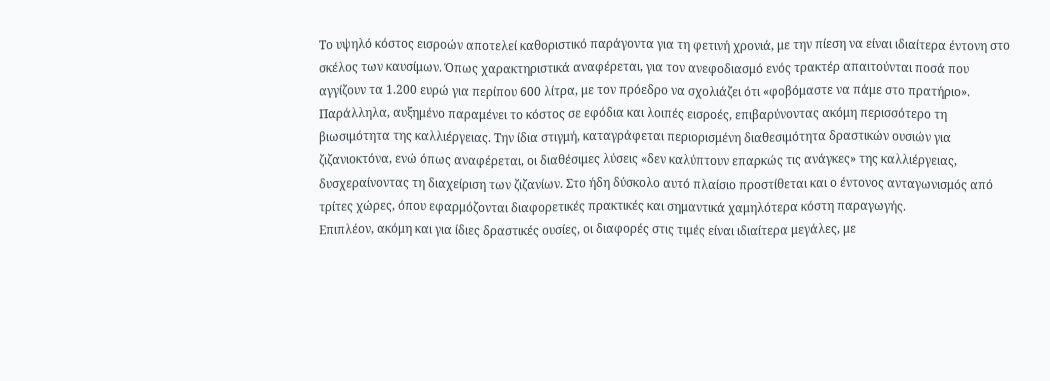Το υψηλό κόστος εισροών αποτελεί καθοριστικό παράγοντα για τη φετινή χρονιά, με την πίεση να είναι ιδιαίτερα έντονη στο σκέλος των καυσίμων. Όπως χαρακτηριστικά αναφέρεται, για τον ανεφοδιασμό ενός τρακτέρ απαιτούνται ποσά που αγγίζουν τα 1.200 ευρώ για περίπου 600 λίτρα, με τον πρόεδρο να σχολιάζει ότι «φοβόμαστε να πάμε στο πρατήριο».
Παράλληλα, αυξημένο παραμένει το κόστος σε εφόδια και λοιπές εισροές, επιβαρύνοντας ακόμη περισσότερο τη βιωσιμότητα της καλλιέργειας. Την ίδια στιγμή, καταγράφεται περιορισμένη διαθεσιμότητα δραστικών ουσιών για ζιζανιοκτόνα, ενώ όπως αναφέρεται, οι διαθέσιμες λύσεις «δεν καλύπτουν επαρκώς τις ανάγκες» της καλλιέργειας, δυσχεραίνοντας τη διαχείριση των ζιζανίων. Στο ήδη δύσκολο αυτό πλαίσιο προστίθεται και ο έντονος ανταγωνισμός από τρίτες χώρες, όπου εφαρμόζονται διαφορετικές πρακτικές και σημαντικά χαμηλότερα κόστη παραγωγής.
Επιπλέον, ακόμη και για ίδιες δραστικές ουσίες, οι διαφορές στις τιμές είναι ιδιαίτερα μεγάλες, με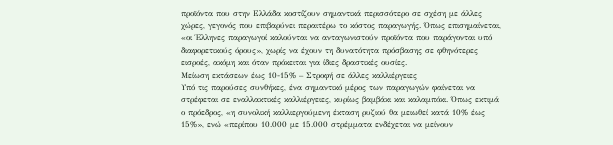προϊόντα που στην Ελλάδα κοστίζουν σημαντικά περισσότερο σε σχέση με άλλες χώρες, γεγονός που επιβαρύνει περαιτέρω το κόστος παραγωγής. Όπως επισημαίνεται, «οι Έλληνες παραγωγοί καλούνται να ανταγωνιστούν προϊόντα που παράγονται υπό διαφορετικούς όρους», χωρίς να έχουν τη δυνατότητα πρόσβασης σε φθηνότερες εισροές, ακόμη και όταν πρόκειται για ίδιες δραστικές ουσίες.
Μείωση εκτάσεων έως 10-15% – Στροφή σε άλλες καλλιέργειες
Υπό τις παρούσες συνθήκες, ένα σημαντικό μέρος των παραγωγών φαίνεται να στρέφεται σε εναλλακτικές καλλιέργειες, κυρίως βαμβάκι και καλαμπόκι. Όπως εκτιμά ο πρόεδρος, «η συνολική καλλιεργούμενη έκταση ρυζιού θα μειωθεί κατά 10% έως 15%», ενώ «περίπου 10.000 με 15.000 στρέμματα ενδέχεται να μείνουν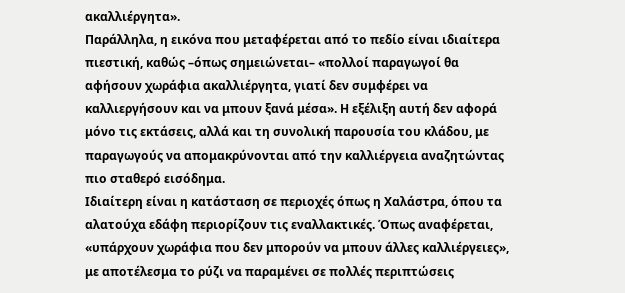ακαλλιέργητα».
Παράλληλα, η εικόνα που μεταφέρεται από το πεδίο είναι ιδιαίτερα πιεστική, καθώς –όπως σημειώνεται– «πολλοί παραγωγοί θα αφήσουν χωράφια ακαλλιέργητα, γιατί δεν συμφέρει να καλλιεργήσουν και να μπουν ξανά μέσα». Η εξέλιξη αυτή δεν αφορά μόνο τις εκτάσεις, αλλά και τη συνολική παρουσία του κλάδου, με παραγωγούς να απομακρύνονται από την καλλιέργεια αναζητώντας πιο σταθερό εισόδημα.
Ιδιαίτερη είναι η κατάσταση σε περιοχές όπως η Χαλάστρα, όπου τα αλατούχα εδάφη περιορίζουν τις εναλλακτικές. Όπως αναφέρεται, «υπάρχουν χωράφια που δεν μπορούν να μπουν άλλες καλλιέργειες», με αποτέλεσμα το ρύζι να παραμένει σε πολλές περιπτώσεις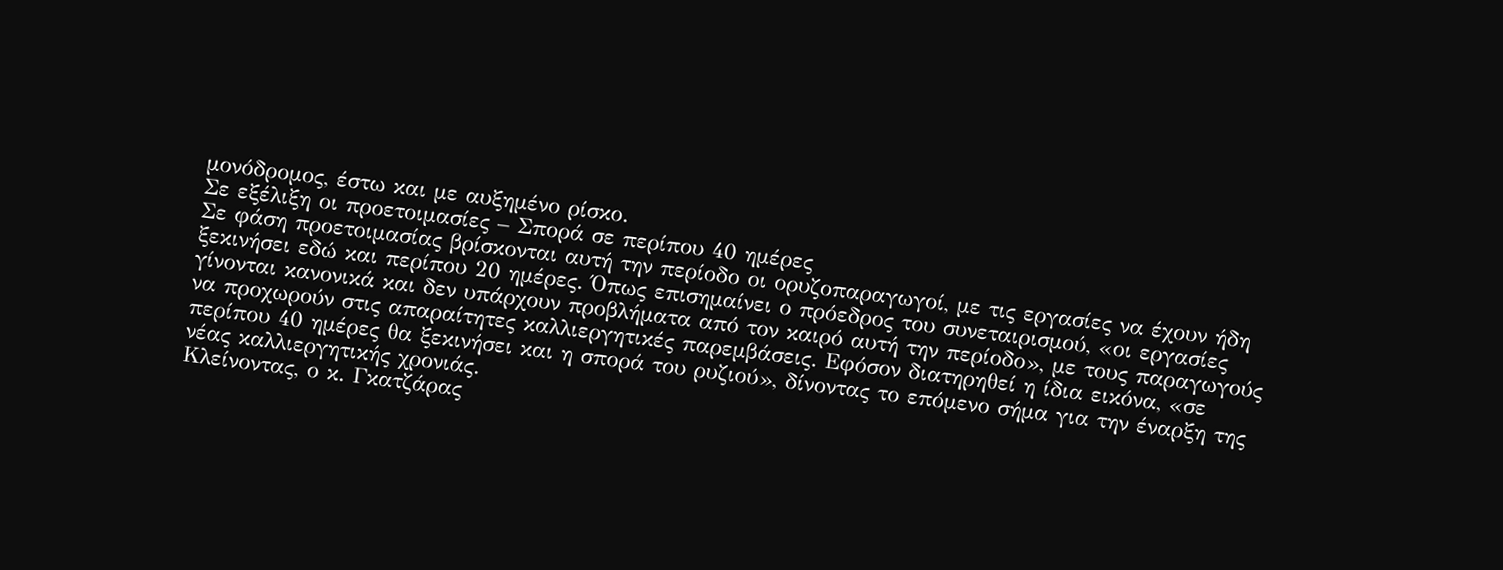μονόδρομος, έστω και με αυξημένο ρίσκο.
Σε εξέλιξη οι προετοιμασίες – Σπορά σε περίπου 40 ημέρες
Σε φάση προετοιμασίας βρίσκονται αυτή την περίοδο οι ορυζοπαραγωγοί, με τις εργασίες να έχουν ήδη ξεκινήσει εδώ και περίπου 20 ημέρες. Όπως επισημαίνει ο πρόεδρος του συνεταιρισμού, «οι εργασίες γίνονται κανονικά και δεν υπάρχουν προβλήματα από τον καιρό αυτή την περίοδο», με τους παραγωγούς να προχωρούν στις απαραίτητες καλλιεργητικές παρεμβάσεις. Εφόσον διατηρηθεί η ίδια εικόνα, «σε περίπου 40 ημέρες θα ξεκινήσει και η σπορά του ρυζιού», δίνοντας το επόμενο σήμα για την έναρξη της νέας καλλιεργητικής χρονιάς.
Κλείνοντας, ο κ. Γκατζάρας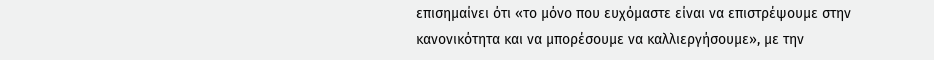επισημαίνει ότι «το μόνο που ευχόμαστε είναι να επιστρέψουμε στην κανονικότητα και να μπορέσουμε να καλλιεργήσουμε», με την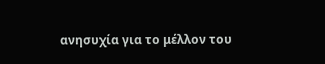ανησυχία για το μέλλον του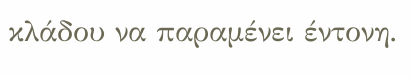κλάδου να παραμένει έντονη.